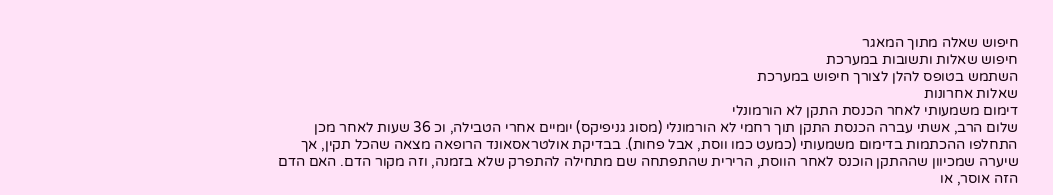חיפוש שאלה מתוך המאגר
חיפוש שאלות ותשובות במערכת
השתמש בטופס להלן לצורך חיפוש במערכת
שאלות אחרונות
דימום משמעותי לאחר הכנסת התקן לא הורמונלי
שלום הרב, אשתי עברה הכנסת התקן תוך רחמי לא הורמונלי (מסוג גניפיקס) יומיים אחרי הטבילה, וכ 36 שעות לאחר מכן התחלפו ההכתמות בדימום משמעותי (כמעט כמו ווסת, אבל פחות). בבדיקת אולטראסאונד הרופאה מצאה שהכל תקין, אך שיערה שמכיוון שההתקן הוכנס לאחר הווסת, הרירית שהתפתחה שם מתחילה להתפרק שלא בזמנה, וזה מקור הדם. האם הדם הזה אוסר, או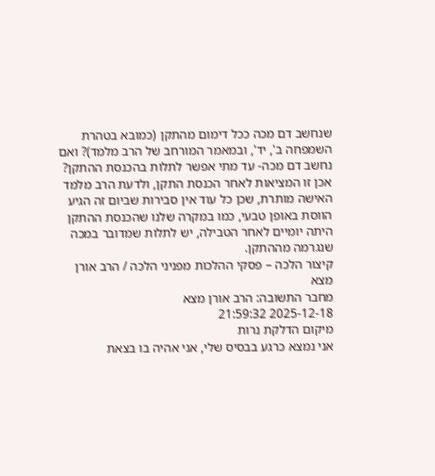שנחשב דם מכה ככל דימום מהתקן (כמובא בטהרת השמפחה ב', יד', ובמאמר המורחב של הרב מלמד)? ואם נחשב דם מכה- עד מתי אפשר לתלות בהכנסת ההתקן?
אכן זו המציאות לאחר הכנסת התקן, ולדעת הרב מלמד האישה מותרת, שכן כל עוד אין סבירות שביום זה הגיע הווסת באופן טבעי, כמו במקרה שלנו שהכנסת ההתקן היתה יומיים לאחר הטבילה, יש לתלות שמדובר במכה שנגרמה מההתקן.
קיצור הלכה – פסקי ההלכות מפניני הלכה / הרב אורן מצא
מחבר התשובה: הרב אורן מצא
2025-12-18 21:59:32
מיקום הדלקת נרות
אני נמצא כרגע בבסיס שלי, אני אהיה בו בצאת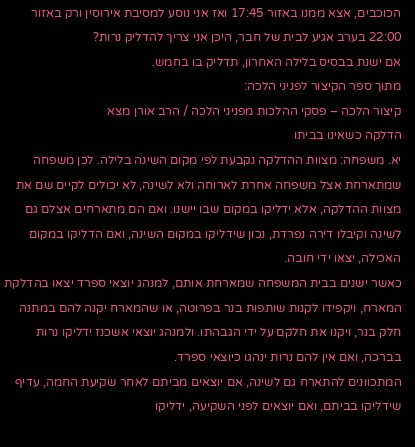הכוכבים, אצא ממנו באזור 17:45 ואז אני נוסע למסיבת אירוסין ורק באזור 22:00 בערב אגיע לבית של חבר, היכן אני צריך להדליק נרות?
אם ישנת בבסיס בלילה האחרון, תדליק בו בחמש.
מתוך ספר הקיצור לפניני הלכה:
קיצור הלכה – פסקי ההלכות מפניני הלכה / הרב אורן מצא
הדלקה כשאינו בביתו
יא. משפחה: מצוות ההדלקה נקבעת לפי מקום השינה בלילה. לכן משפחה שמתארחת אצל משפחה אחרת לארוחה ולא לשינה, לא יכולים לקיים שם את מצוות ההדלקה, אלא ידליקו במקום שבו יישנו. ואם הם מתארחים אצלם גם לשינה וקיבלו דירה נפרדת, נכון שידליקו במקום השינה, ואם הדליקו במקום האכילה, יצאו ידי חובה.
כאשר ישנים בבית המשפחה שמארחת אותם, למנהג יוצאי ספרד יצאו בהדלקת המארח, ויקפידו לקנות שותפות בנר בפרוטה, או שהמארח יקנה להם במתנה חלק בנר, ויקנו את חלקם על ידי הגבהתו. ולמנהג יוצאי אשכנז ידליקו נרות בברכה, ואם אין להם נרות ינהגו כיוצאי ספרד.
המתכוונים להתארח גם לשינה, אם יוצאים מביתם לאחר שקיעת החמה, עדיף שידליקו בביתם, ואם יוצאים לפני השקיעה, ידליקו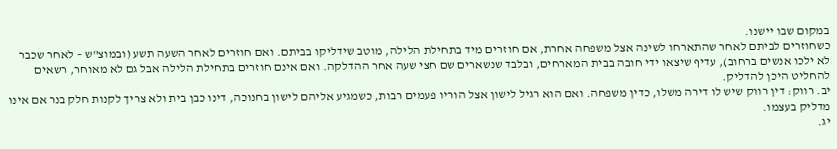במקום שבו יישנו.
כשחוזרים לביתם לאחר שהתארחו לשינה אצל משפחה אחרת, אם חוזרים מיד בתחילת הלילה, מוטב שידליקו בביתם. ואם חוזרים לאחר השעה תשע (ובמוצ"ש – לאחר שכבר לא ילכו אנשים ברחוב), עדיף שיצאו ידי חובה בבית המארחים, ובלבד שנשארים שם חצי שעה אחר ההדלקה. ואם אינם חוזרים בתחילת הלילה אבל גם לא מאוחר, רשאים להחליט היכן להדליק.
יב. רווק: דין רווק שיש לו דירה משלו, כדין משפחה. ואם הוא רגיל לישון אצל הוריו פעמים רבות, כשמגיע אליהם לישון בחנוכה, דינו כבן בית ולא צריך לקנות חלק בנר אם אינו מדליק בעצמו.
יג.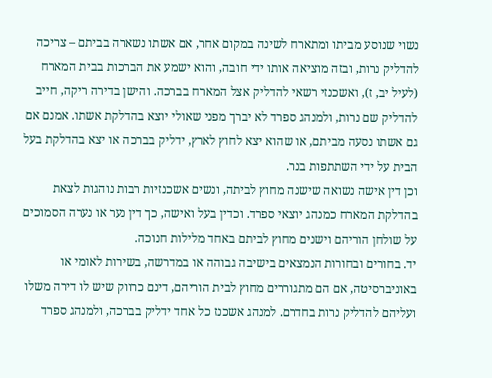נשוי שנוסע מביתו ומתארח לשינה במקום אחר, אם אשתו נשארה בביתם – צריכה להדליק נרות, ובזה מוציאה אותו ידי חובה, והוא ישמע את הברכות בבית המארח (לעיל יב, ז), ואשכנזי רשאי להדליק אצל המארח בברכה. והישן בדירה ריקה, חייב להדליק שם נרות, ולמנהג ספרד לא יברך מפני שאולי יוצא בהדלקת אשתו. אמנם אם גם אשתו נסעה מביתם, או שהוא יצא לחוץ לארץ, ידליק בברכה או יצא בהדלקת בעל הבית על ידי השתתפות בנר.
וכן דין אישה נשואה שישנה מחוץ לביתה, ונשים אשכנזיות רבות נוהגות לצאת בהדלקת המארח כמנהג יוצאי ספרד. וכדין בעל ואישה, כך דין נער או נערה הסמוכים על שולחן הוריהם וישנים מחוץ לביתם באחד מלילות חנוכה.
יד. בחורים ובחורות הנמצאים בישיבה גבוהה או במדרשה, בשירות לאומי או באוניברסיטה, אם הם מתגוררים מחוץ לבית הוריהם, דינם כרווק שיש לו דירה משלו ועליהם להדליק נרות בחדרם. למנהג אשכנז כל אחד ידליק בברכה, ולמנהג ספרד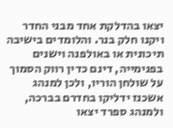יצאו בהדלקת אחד מבני החדר ויקנו חלק בנר. והלומדים בישיבה תיכונית או באולפנה וישנים בפנימייה, דינם כדין רווק הסמוך על שולחן הוריו, ולכן למנהג אשכנז ידליקו בחדרם בברכה, ולמנהג ספרד יצאו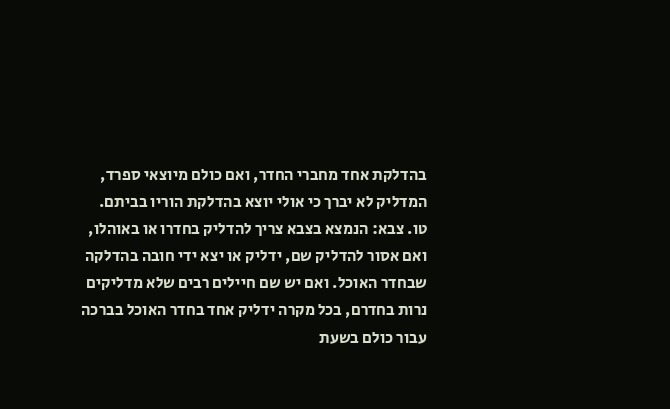בהדלקת אחד מחברי החדר, ואם כולם מיוצאי ספרד, המדליק לא יברך כי אולי יוצא בהדלקת הוריו בביתם.
טו. צבא: הנמצא בצבא צריך להדליק בחדרו או באוהלו, ואם אסור להדליק שם, ידליק או יצא ידי חובה בהדלקה שבחדר האוכל. ואם יש שם חיילים רבים שלא מדליקים נרות בחדרם, בכל מקרה ידליק אחד בחדר האוכל בברכה עבור כולם בשעת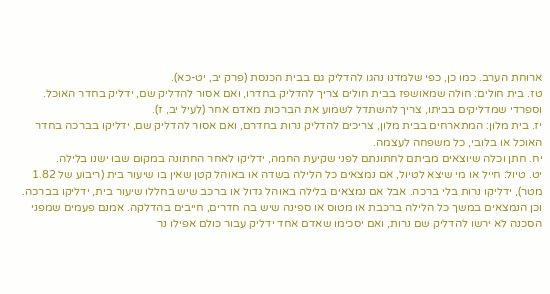ארוחת הערב. כמו כן, כפי שלמדנו נהגו להדליק גם בבית הכנסת (פרק יב, יט-כא).
טז. בית חולים: חולה שמאושפז בבית חולים צריך להדליק בחדרו, ואם אסור להדליק שם, ידליק בחדר האוכל. וספרדי שמדליקים בביתו, צריך להשתדל לשמוע את הברכות מאדם אחר (לעיל יב, ז).
יז. בית מלון: המתארחים בבית מלון, צריכים להדליק נרות בחדרם, ואם אסור להדליק שם, ידליקו בברכה בחדר האוכל או בלובי, כל משפחה לעצמה.
יח. חתן וכלה שיוצאים מביתם לחתונתם לפני שקיעת החמה, ידליקו לאחר החתונה במקום שבו ישנו בלילה.
יט. טיול: חייל או מי שיצא לטיול, אם נמצאים כל הלילה בשדה או באוהל קטן שאין בו שיעור בית (ריבוע של 1.82 מטר), ידליקו נרות בלי ברכה. אבל אם נמצאים בלילה באוהל גדול או ברכב שיש בחללו שיעור בית, ידליקו בברכה. וכן הנמצאים במשך כל הלילה ברכבת או מטוס או ספינה שיש בה חדרים, חייבים בהדלקה. אמנם פעמים שמפני הסכנה לא ירשו להדליק שם נרות, ואם יסכימו שאדם אחד ידליק עבור כולם אפילו נר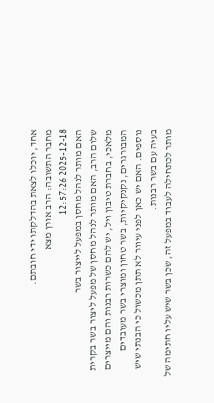אחד, יוכלו לצאת בהדלקתו ידי חובתם.
מחבר התשובה: הרב אורן מצא
2025-12-18 12:57:26
האם מותר לנהל מחסן במפעל לייצור בשר
שלום הרב, האם מותר לנהל מחסן של מפעל ליצור בשר בקרית מלאכי, בחברת טיבון ויל, יש להם כשרות רבנות והם מייצרים המבורגרים, נקנקיקיות, בשר טחון ומוצרי בשר מעובדים נוספים. האם יש כאן לפני עיוור לא תתן מכשול כי הבנתי שיש בעיה עם בשר רבנות.
מותר לכתחילה לעבוד במפעל זה, שכן בשר שיש עליו חתימה של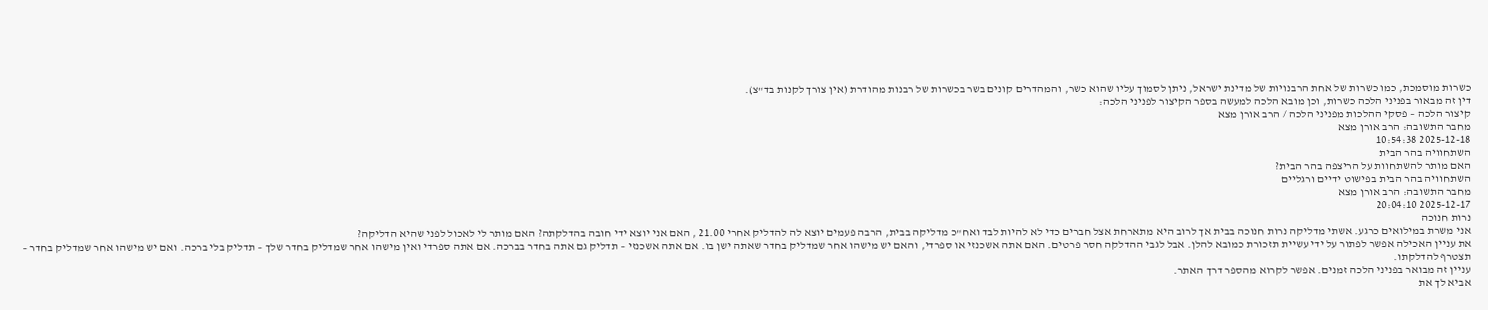כשרות מוסמכת, כמו כשרות של אחת הרבנויות של מדינת ישראל, ניתן לסמוך עליו שהוא כשר, והמהדרים קונים בשר בכשרות של רבנות מהודרת (אין צורך לקנות בד"צ).
דין זה מבאור בפניני הלכה כשרות, וכן מובא הלכה למעשה בספר הקיצור לפניני הלכה:
קיצור הלכה – פסקי ההלכות מפניני הלכה / הרב אורן מצא
מחבר התשובה: הרב אורן מצא
2025-12-18 10:54:38
השתחוויה בהר הבית
האם מותר להשתחוות על הריצפה בהר הבית?
השתחוויה בהר הבית בפישוט ידיים ורגליים
מחבר התשובה: הרב אורן מצא
2025-12-17 20:04:10
נרות חנוכה
אני משרת במילואים כרגע. אשתי מדליקה נרות חנוכה בבית אך לרוב היא מתארחת אצל חברים כדי לא להיות לבד ואח"כ מדליקה בבית, הרבה פעמים יוצא לה להדליק אחרי 21.00 , האם אני יוצא ידי חובה בהדלקתה? האם מותר לי לאכול לפני שהיא הדליקה?
את עניין האכילה אפשר לפתור על ידי עשיית תזכורת כמובא להלן. אבל לגבי ההדלקה חסר פרטים. האם אתה אשכנזי או ספרדי, והאם יש מישהו אחר שמדליק בחדר שאתה ישן בו. אם אתה אשכנזי – תדליק גם אתה בחדר בברכה. אם אתה ספרדי ואין מישהו אחר שמדליק בחדר שלך – תדליק בלי ברכה. ואם יש מישהו אחר שמדליק בחדר – תצטרף להדלקתו.
עניין זה מבואר בפניני הלכה זמנים. אפשר לקרוא מהספר דרך האתר.
אביא לך את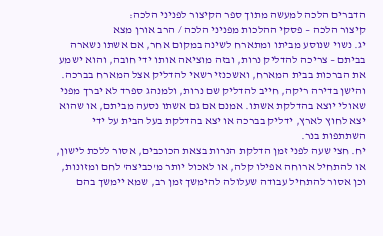הדברים הלכה למעשה מתוך ספר הקיצור לפניני הלכה:
קיצור הלכה – פסקי ההלכות מפניני הלכה / הרב אורן מצא
יג. נשוי שנוסע מביתו ומתארח לשינה במקום אחר, אם אשתו נשארה בביתם – צריכה להדליק נרות, ובזה מוציאה אותו ידי חובה, והוא ישמע את הברכות בבית המארח, ואשכנזי רשאי להדליק אצל המארח בברכה. והישן בדירה ריקה, חייב להדליק שם נרות, ולמנהג ספרד לא יברך מפני שאולי יוצא בהדלקת אשתו. אמנם אם גם אשתו נסעה מביתם, או שהוא יצא לחוץ לארץ, ידליק בברכה או יצא בהדלקת בעל הבית על ידי השתתפות בנר.
יח. חצי שעה לפני זמן הדלקת הנרות בצאת הכוכבים, אסור ללכת לישון, או להתחיל ארוחה אפילו קלה, או לאכול יותר מ'כביצה' לחם ומזונות, וכן אסור להתחיל עבודה שעלולה להימשך זמן רב, שמא יימשך בהם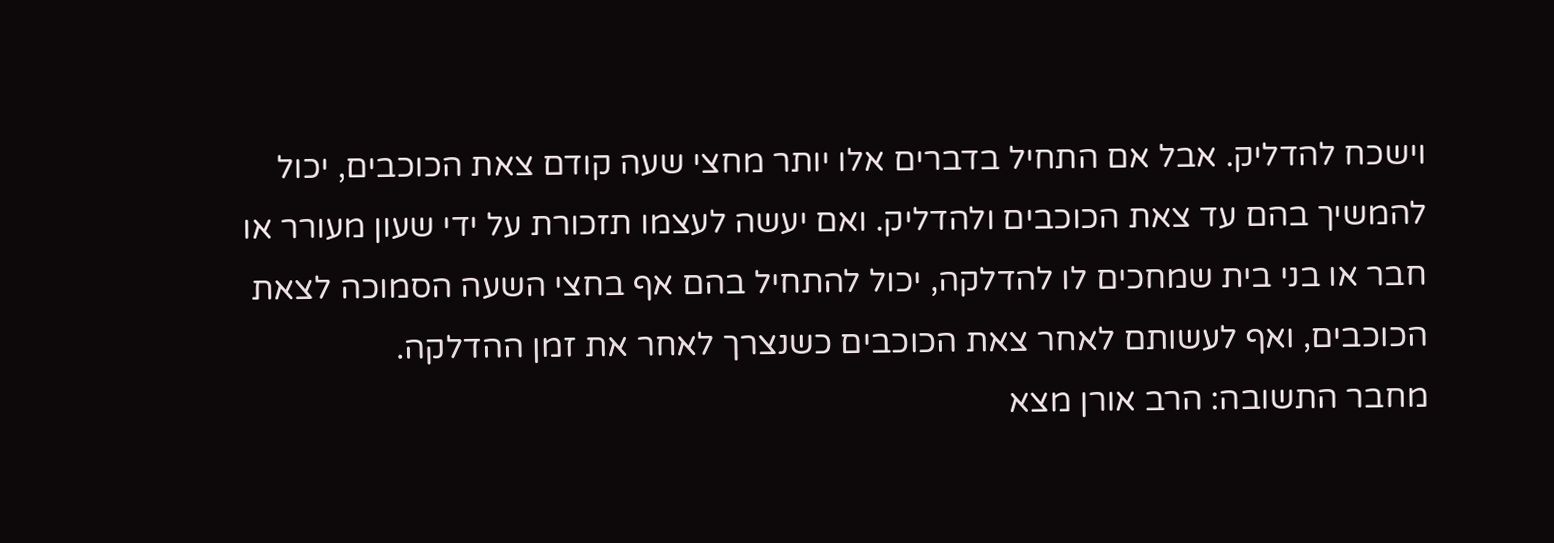וישכח להדליק. אבל אם התחיל בדברים אלו יותר מחצי שעה קודם צאת הכוכבים, יכול להמשיך בהם עד צאת הכוכבים ולהדליק. ואם יעשה לעצמו תזכורת על ידי שעון מעורר או חבר או בני בית שמחכים לו להדלקה, יכול להתחיל בהם אף בחצי השעה הסמוכה לצאת הכוכבים, ואף לעשותם לאחר צאת הכוכבים כשנצרך לאחר את זמן ההדלקה.
מחבר התשובה: הרב אורן מצא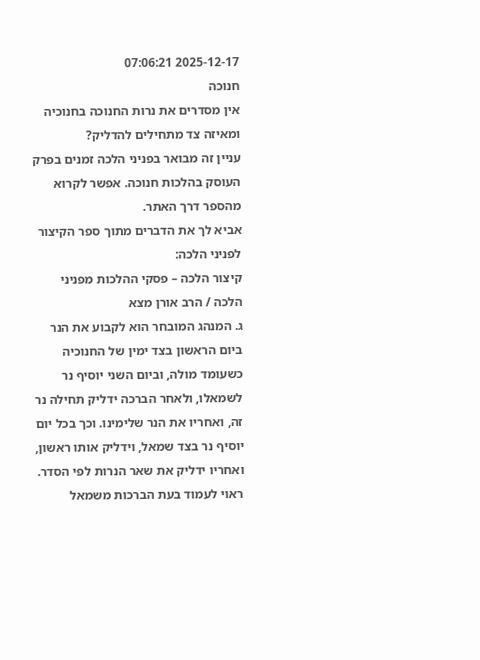2025-12-17 07:06:21
חנוכה
אין מסדרים את נרות החנוכה בחנוכיה ומאיזה צד מתחילים להדליק?
עניין זה מבואר בפניני הלכה זמנים בפרק העוסק בהלכות חנוכה. אפשר לקרוא מהספר דרך האתר.
אביא לך את הדברים מתוך ספר הקיצור לפניני הלכה:
קיצור הלכה – פסקי ההלכות מפניני הלכה / הרב אורן מצא
ג. המנהג המובחר הוא לקבוע את הנר ביום הראשון בצד ימין של החנוכיה כשעומד מולה, וביום השני יוסיף נר לשמאלו, ולאחר הברכה ידליק תחילה נר זה, ואחריו את הנר שלימינו. וכך בכל יום יוסיף נר בצד שמאל, וידליק אותו ראשון, ואחריו ידליק את שאר הנרות לפי הסדר. ראוי לעמוד בעת הברכות משמאל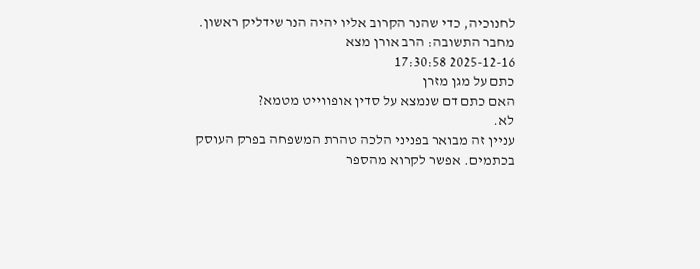לחנוכיה, כדי שהנר הקרוב אליו יהיה הנר שידליק ראשון.
מחבר התשובה: הרב אורן מצא
2025-12-16 17:30:58
כתם על מגן מזרן
האם כתם דם שנמצא על סדין אופווייט מטמא?
לא.
עניין זה מבואר בפניני הלכה טהרת המשפחה בפרק העוסק בכתמים. אפשר לקרוא מהספר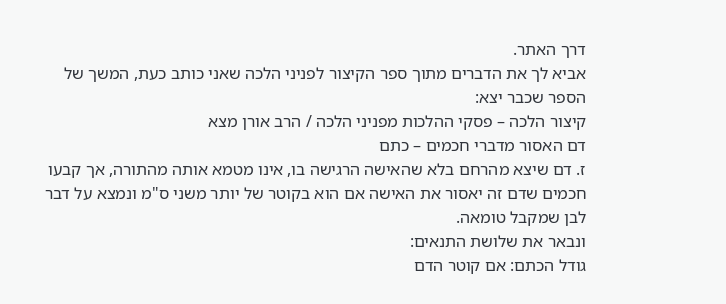דרך האתר.
אביא לך את הדברים מתוך ספר הקיצור לפניני הלכה שאני כותב כעת, המשך של הספר שכבר יצא:
קיצור הלכה – פסקי ההלכות מפניני הלכה / הרב אורן מצא
דם האסור מדברי חכמים – כתם
ז. דם שיצא מהרחם בלא שהאישה הרגישה בו, אינו מטמא אותה מהתורה, אך קבעו חכמים שדם זה יאסור את האישה אם הוא בקוטר של יותר משני ס"מ ונמצא על דבר לבן שמקבל טומאה.
ונבאר את שלושת התנאים:
גודל הכתם: אם קוטר הדם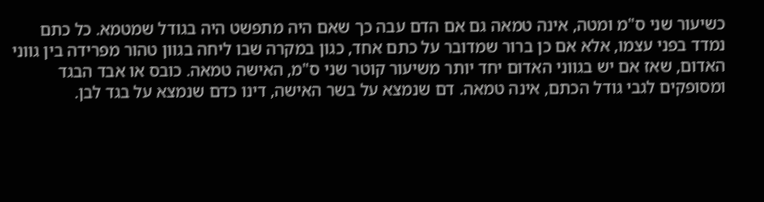כשיעור שני ס"מ ומטה, אינה טמאה גם אם הדם עבה כך שאם היה מתפשט היה בגודל שמטמא. כל כתם נמדד בפני עצמו, אלא אם כן ברור שמדובר על כתם אחד, כגון במקרה שבו ליחה בגוון טהור מפרידה בין גווני האדום, שאז אם יש בגווני האדום יחד יותר משיעור קוטר שני ס"מ, האישה טמאה. כובס או אבד הבגד ומסופקים לגבי גודל הכתם, אינה טמאה. דם שנמצא על בשר האישה, דינו כדם שנמצא על בגד לבן.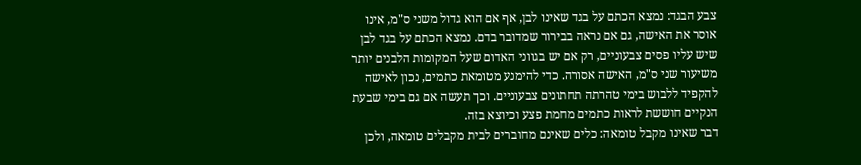צבע הבגד: נמצא הכתם על בגד שאינו לבן, אף אם הוא גדול משני ס"מ, אינו אוסר את האישה, גם אם נראה בבירור שמדובר בדם. נמצא הכתם על בגד לבן שיש עליו פסים צבעוניים, רק אם יש בגווני האדום שעל המקומות הלבנים יותר משיעור שני ס"מ, האישה אסורה. כדי להימנע מטומאת כתמים, נכון לאישה להקפיד ללבוש בימי טהרתה תחתונים צבעוניים. וכך תעשה אם גם בימי שבעת הנקיים חוששת לראות כתמים מחמת פצע וכיוצא בזה.
דבר שאינו מקבל טומאה: כלים שאינם מחוברים לבית מקבלים טומאה, ולכן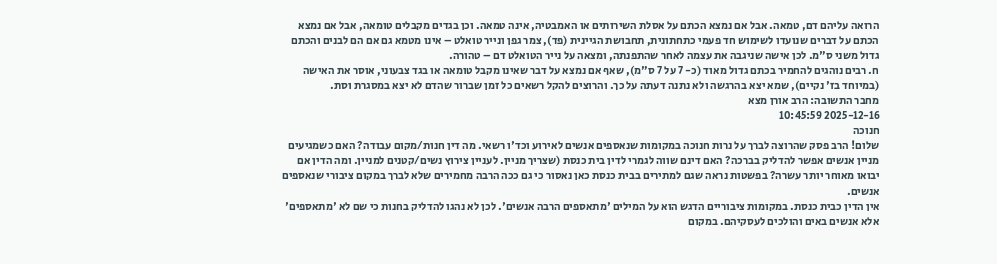הרואה עליהם דם, טמאה. אבל אם נמצא הכתם על אסלת השירותים או האמבטיה, אינה טמאה. וכן בגדים מקבלים טומאה, אבל אם נמצא הכתם על דברים שנועדו לשימוש חד פעמי כתחתונית, תחבושת הגיינית (פד), צמר גפן ונייר טואלט – אינו מטמא גם אם הם לבנים והכתם גדול משני ס"מ. לכן אישה שניגבה את עצמה לאחר שהתפנתה, ומצאה על נייר הטואלט דם – טהורה.
ח. רבים נוהגים להחמיר בכתם גדול מאוד (כ- 7 על 7 ס"מ), שאף אם נמצא על דבר שאינו מקבל טומאה או בגד צבעוני, אוסר את האישה (במיוחד בז' נקיים), שמא יצא בהרגשה ולא נתנה דעתה על כך. והרוצים להקל רשאים כל זמן שברור שהדם לא יצא במסגרת וסת.
מחבר התשובה: הרב אורן מצא
2025-12-16 10:45:59
חנוכה
שלום! הרב פסק שהרוצה לברך על נרות חנוכה במקומות שנאספים אנשים לאירוע וכד'ו רשאי. מה דין חנות/מקום עבודה? האם כשמגיעים מניין אנשים אפשר להדליק בברכה? האם דינם שווה לגמרי לדין בית כנסת (שצריך מניין. לעניין צירוץ נשים/קטנים למניין. ומה הדין אם יבואו מאוחר יותר עשרה? בפשטות נראה שגם למתירים בבית כנסת כאן נאסור כי גם ככה הרבה מחמירים שלא לברך במקום ציבורי שנאספים אנשים.
אין הדין כבית כנסת. במקומות ציבוריים הדגש הוא על המילים 'מתאספים הרבה אנשים'. לכן לא נהגו להדליק בחנות כי שם לא 'מתאספים' אלא אנשים באים והולכים לעסקיהם. במקום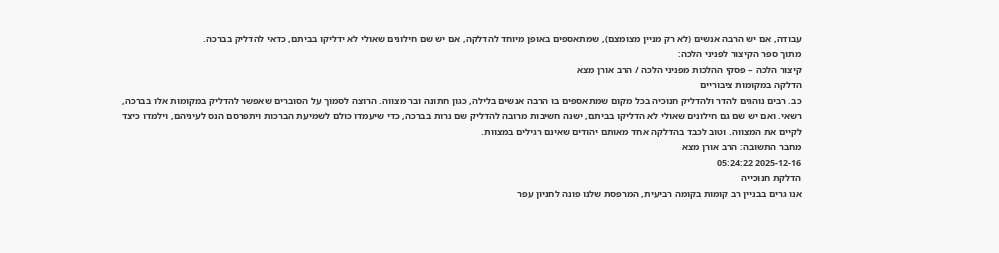עבודה, אם יש הרבה אנשים (לא רק מניין מצומצם), שמתאספים באופן מיוחד להדלקה, אם יש שם חילונים שאולי לא ידליקו בביתם, כדאי להדליק בברכה.
מתוך ספר הקיצור לפניני הלכה:
קיצור הלכה – פסקי ההלכות מפניני הלכה / הרב אורן מצא
הדלקה במקומות ציבוריים
כב. רבים נוהגים להדר ולהדליק חנוכיה בכל מקום שמתאספים בו הרבה אנשים בלילה, כגון חתונה ובר מצווה. הרוצה לסמוך על הסוברים שאפשר להדליק במקומות אלו בברכה, רשאי. ואם יש שם גם חילונים שאולי לא הדליקו בביתם, ישנה חשיבות מרובה להדליק שם נרות בברכה, כדי שיעמדו כולם לשמיעת הברכות ויתפרסם הנס לעיניהם, וילמדו כיצד לקיים את המצווה. וטוב לכבד בהדלקה אחד מאותם יהודים שאינם רגילים במצוות.
מחבר התשובה: הרב אורן מצא
2025-12-16 05:24:22
הדלקת חנוכייה
אנו גרים בבניין רב קומות בקומה רביעית, המרפסת שלנו פונה לחניון עפר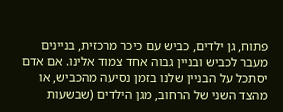פתוח, גן ילדים, כביש עם כיכר מרכזית, בניינים מעבר לכביש ובניין גבוה אחד צמוד אלינו. אם אדם יסתכל על הבניין שלנו בזמן נסיעה מהכביש, או מהצד השני של הרחוב, מגן הילדים (שבשעות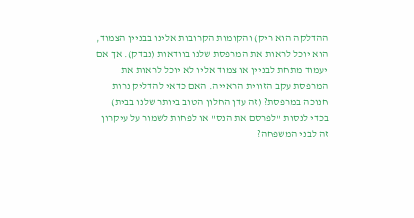ההדלקה הוא ריק) והקומות הקרובות אלינו בבניין הצמוד, הוא יוכל לראות את המרפסת שלנו בוודאות (נבדק). אך אם יעמוד מתחת לבניין או צמוד אליו לא יוכל לראות את המרפסת עקב הזווית הראייה. האם כדאי להדליק נרות חנוכה במרפסת? (זה עדן החלון הטוב ביותר שלנו בבית) בכדי לנסות "לפרסם את הנס" או לפחות לשמור על עיקרון זה לבני המשפחה?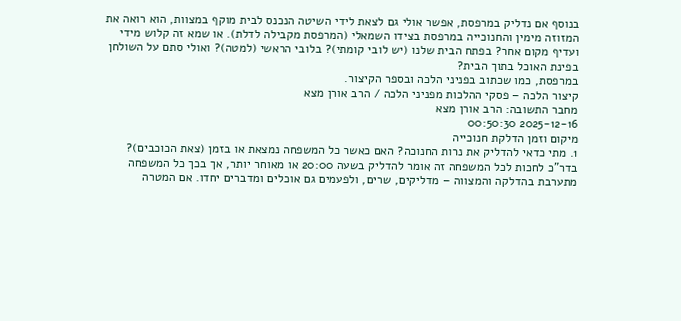בנוסף אם נדליק במרפסת, אפשר אולי גם לצאת לידי השיטה הנכנס לבית מוקף במצוות, הוא רואה את המזוזה מימין והחנוכייה במרפסת בצידו השמאלי (המרפסת מקבילה לדלת). או שמא זה קלוש מידי ועדיף מקום אחר? בפתח הבית שלנו (יש לובי קומתי)? בלובי הראשי (למטה)? ואולי סתם על השולחן בפינת האוכל בתוך הבית?
במרפסת, כמו שכתוב בפניני הלכה ובספר הקיצור.
קיצור הלכה – פסקי ההלכות מפניני הלכה / הרב אורן מצא
מחבר התשובה: הרב אורן מצא
2025-12-16 00:50:30
מיקום וזמן הדלקת חנוכייה
1. מתי כדאי להדליק את נרות החנוכה? האם כאשר כל המשפחה נמצאת או בזמן (צאת הכוכבים)? בדר"כ לחכות לכל המשפחה זה אומר להדליק בשעה 20:00 או מאוחר יותר, אך בכך כל המשפחה מתערבת בהדלקה והמצווה – מדליקים, שרים, ולפעמים גם אוכלים ומדברים יחדו. אם המטרה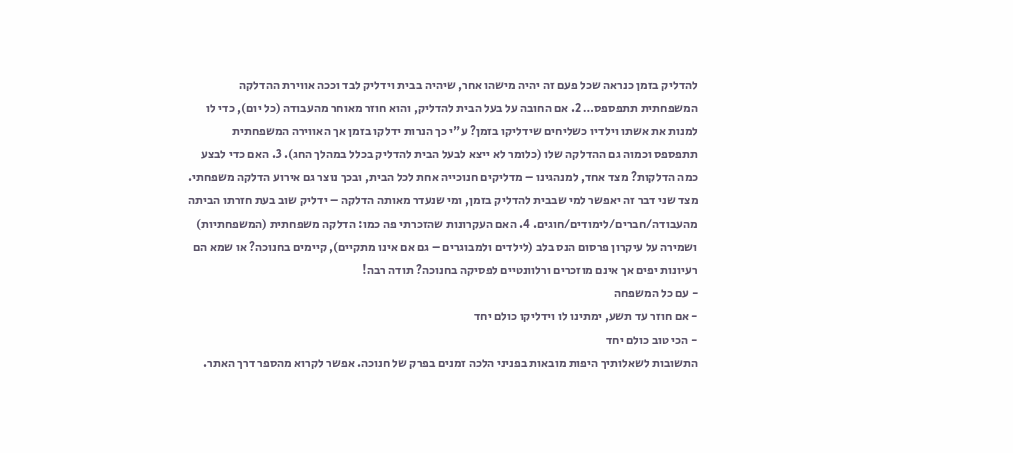להדליק בזמן כנראה שכל פעם זה יהיה מישהו אחר, שיהיה בבית וידליק לבד וככה אווירת ההדלקה המשפחתית תתפספס… 2. אם החובה על בעל הבית להדליק, והוא חוזר מאוחר מהעבודה (כל יום), כדי לו למנות את אשתו וילדיו כשליחים שידליקו בזמן? ע"י כך הנרות ידלקו בזמן אך האווירה המשפחתית תתפספס וכמוה גם ההדלקה שלו (כלומר לא ייצא לבעל הבית להדליק בכלל במהלך החג). 3. האם כדי לבצע כמה הדלקות? מצד אחד, למנהגינו – מדליקים חנוכייה אחת לכל הבית, ובכך נוצר גם אירוע הדלקה משפחתי. מצד שני דבר זה יאפשר למי שבבית להדליק בזמן, ומי שנעדר מאותה הדלקה – ידליק שוב בעת חזרתו הביתה מהעבודה/חברים/לימודים/חוגים. 4. האם העקרונות שהזכרתי פה כמו: הדלקה משפחתית (המשפחתיות) ושמירה על עיקרון פרסום הנס בלב (לילדים ולמבוגרים – גם אם אינו מתקיים), קיימים בחנוכה? או שמא הם רעיונות יפים אך אינם מוזכרים ורלוונטיים לפסיקה בחנוכה? תודה רבה!
- עם כל המשפחה
- אם חוזר עד תשע, ימתינו לו וידליקו כולם יחד
- הכי טוב כולם יחד
התשובות לשאלותיך היפות מובאות בפניני הלכה זמנים בפרק של חנוכה. אפשר לקרוא מהספר דרך האתר.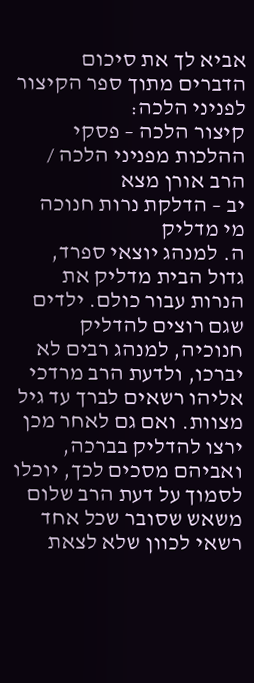אביא לך את סיכום הדברים מתוך ספר הקיצור לפניני הלכה:
קיצור הלכה – פסקי ההלכות מפניני הלכה / הרב אורן מצא
יב – הדלקת נרות חנוכה
מי מדליק
ה. למנהג יוצאי ספרד, גדול הבית מדליק את הנרות עבור כולם. ילדים שגם רוצים להדליק חנוכיה, למנהג רבים לא יברכו, ולדעת הרב מרדכי אליהו רשאים לברך עד גיל מצוות. ואם גם לאחר מכן ירצו להדליק בברכה, ואביהם מסכים לכך, יוכלו לסמוך על דעת הרב שלום משאש שסובר שכל אחד רשאי לכוון שלא לצאת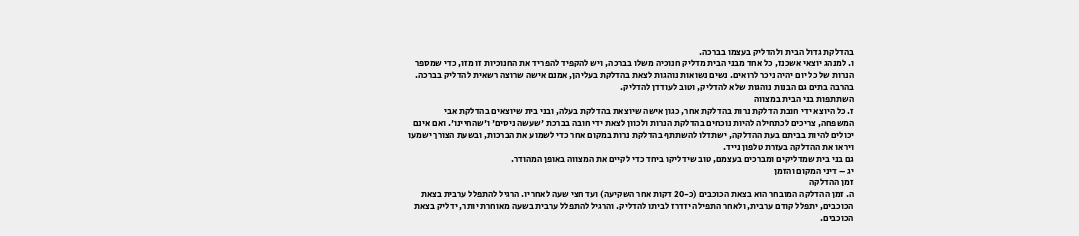בהדלקת גדול הבית ולהדליק בעצמו בברכה.
ו. למנהג יוצאי אשכנז, כל אחד מבני הבית מדליק חנוכיה משלו בברכה, ויש להקפיד להפריד את החנוכיות זו מזו, כדי שמספר הנרות של כל יום יהיה ניכר לרואים. נשים נשואות נוהגות לצאת בהדלקת בעליהן, אמנם אישה שרוצה רשאית להדליק בברכה. בהרבה בתים גם הבנות נוהגות שלא להדליק, וטוב לעודדן להדליק.
השתתפות בני הבית במצווה
ז. כל היוצא ידי חובת הדלקת נרות בהדלקת אחר, כגון אישה שיוצאת בהדלקת בעלה, ובני בית שיוצאים בהדלקת אבי המשפחה, צריכים לכתחילה להיות נוכחים בהדלקת הנרות ולכוון לצאת ידי חובה בברכת 'שעשה ניסים' ו'שהחיינו'. ואם אינם יכולים להיות בביתם בעת ההדלקה, ישתדלו להשתתף בהדלקת נרות במקום אחר כדי לשמוע את הברכות, ובשעת הצורך ישמעו ויראו את ההדלקה בעזרת טלפון נייד.
גם בני בית שמדליקים ומברכים בעצמם, טוב שידליקו ביחד כדי לקיים את המצווה באופן המהודר.
יג – דיני המקום והזמן
זמן ההדלקה
ה. זמן ההדלקה המובחר הוא בצאת הכוכבים (כ-20 דקות אחר השקיעה) ועד חצי שעה לאחריו. הרגיל להתפלל ערבית בצאת הכוכבים, יתפלל קודם ערבית, ולאחר התפילה יזדרז לביתו להדליק. והרגיל להתפלל ערבית בשעה מאוחרת יותר, ידליק בצאת הכוכבים.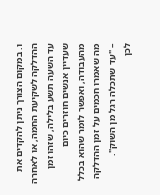ו. במקום הצורך ניתן להקדים את ההדלקה לשקיעת החמה, או לאחרה עד השעה תשע בלילה, שזהו זמן שעדיין אנשים חוזרים כיום מהעבודה, ואפשר לומר שהוא בכלל מה שאמרו חכמים על זמן ההדלקה – "עד שתכלה רגל מן השוק".
לכן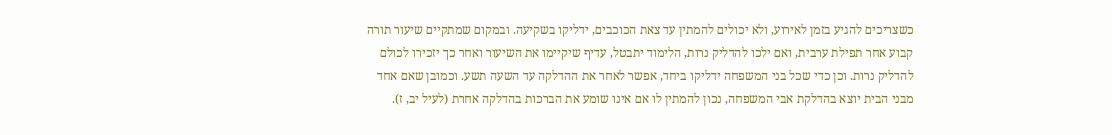כשצריכים להגיע בזמן לאירוע, ולא יכולים להמתין עד צאת הכוכבים, ידליקו בשקיעה. ובמקום שמתקיים שיעור תורה קבוע אחר תפילת ערבית, ואם ילכו להדליק נרות, הלימוד יתבטל, עדיף שיקיימו את השיעור ואחר כך יזכירו לכולם להדליק נרות. וכן כדי שכל בני המשפחה ידליקו ביחד, אפשר לאחר את ההדלקה עד השעה תשע. וכמובן שאם אחד מבני הבית יוצא בהדלקת אבי המשפחה, נכון להמתין לו אם אינו שומע את הברכות בהדלקה אחרת (לעיל יב, ז).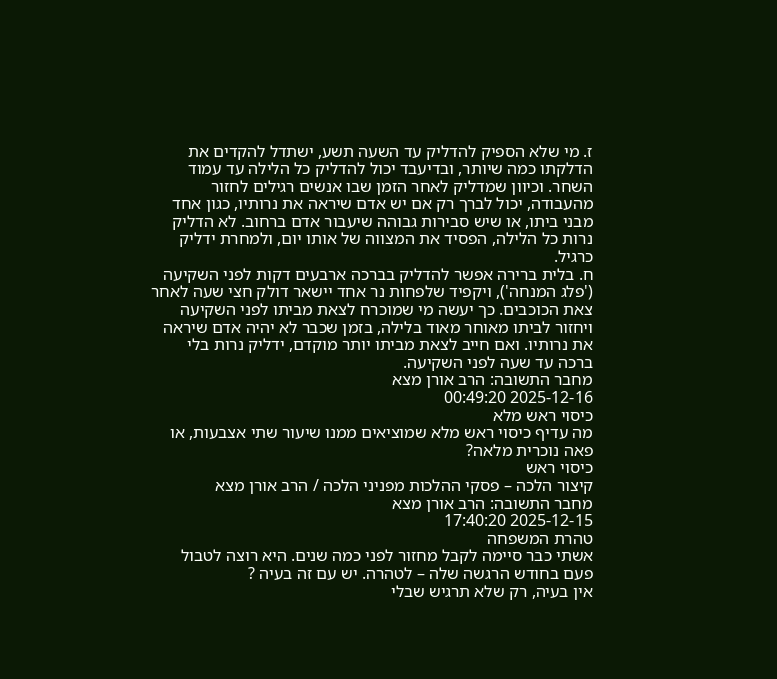ז. מי שלא הספיק להדליק עד השעה תשע, ישתדל להקדים את הדלקתו כמה שיותר, ובדיעבד יכול להדליק כל הלילה עד עמוד השחר. וכיוון שמדליק לאחר הזמן שבו אנשים רגילים לחזור מהעבודה, יכול לברך רק אם יש אדם שיראה את נרותיו, כגון אחד מבני ביתו, או שיש סבירות גבוהה שיעבור אדם ברחוב. לא הדליק נרות כל הלילה, הפסיד את המצווה של אותו יום, ולמחרת ידליק כרגיל.
ח. בלית ברירה אפשר להדליק בברכה ארבעים דקות לפני השקיעה ('פלג המנחה'), ויקפיד שלפחות נר אחד יישאר דולק חצי שעה לאחר צאת הכוכבים. כך יעשה מי שמוכרח לצאת מביתו לפני השקיעה ויחזור לביתו מאוחר מאוד בלילה, בזמן שכבר לא יהיה אדם שיראה את נרותיו. ואם חייב לצאת מביתו יותר מוקדם, ידליק נרות בלי ברכה עד שעה לפני השקיעה.
מחבר התשובה: הרב אורן מצא
2025-12-16 00:49:20
כיסוי ראש מלא
מה עדיף כיסוי ראש מלא שמוציאים ממנו שיעור שתי אצבעות, או פאה נוכרית מלאה?
כיסוי ראש
קיצור הלכה – פסקי ההלכות מפניני הלכה / הרב אורן מצא
מחבר התשובה: הרב אורן מצא
2025-12-15 17:40:20
טהרת המשפחה
אשתי כבר סיימה לקבל מחזור לפני כמה שנים. היא רוצה לטבול פעם בחודש הרגשה שלה – לטהרה. יש עם זה בעיה ?
אין בעיה, רק שלא תרגיש שבלי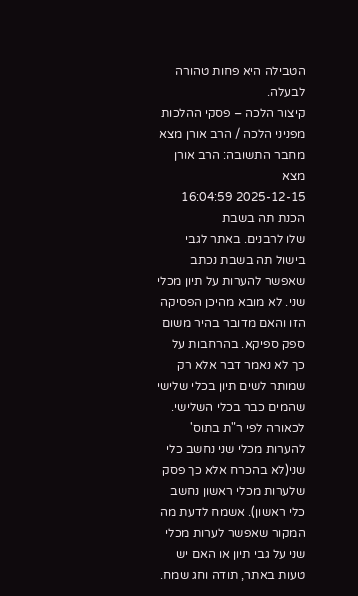הטבילה היא פחות טהורה לבעלה.
קיצור הלכה – פסקי ההלכות מפניני הלכה / הרב אורן מצא
מחבר התשובה: הרב אורן מצא
2025-12-15 16:04:59
הכנת תה בשבת
שלו לרבנים. באתר לגבי בישול תה בשבת נכתב שאפשר להערות על תיון מכלי שני. לא מובא מהיכן הפסיקה הזו והאם מדובר בהיר משום ספק ספיקא. בהרחבות על כך לא נאמר דבר אלא רק שמותר לשים תיון בכלי שלישי שהמים כבר בכלי השלישי. לכאורה לפי ר"ת בתוס' להערות מכלי שני נחשב כלי שני(לא בהכרח אלא כך פסק שלערות מכלי ראשון נחשב כלי ראשון). אשמח לדעת מה המקור שאפשר לערות מכלי שני על גבי תיון או האם יש טעות באתר, תודה וחג שמח.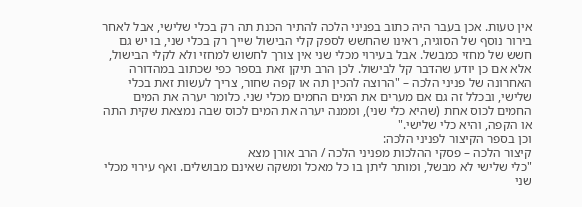אין טעות. אכן בעבר היה כתוב בפניני הלכה להתיר הכנת תה רק בכלי שלישי, אבל לאחר בירור נוסף של הסוגיה, ראינו שהחשש לספק קלי הבישול שייך רק בכלי שני, בו יש גם חשש של מחזי כמבשל. אבל בעירוי מכלי שני אין צורך לחשוש למחזי ולא לקלי הבישול, אלא אם כן יודע שהדבר קל לבישול. לכן הרב תיקן זאת בספר כפי שכתוב במהדורה האחרונה של פניני הלכה – "הרוצה להכין תה או קפה שחור, צריך לעשות זאת בכלי שלישי, ובכלל זה גם אם מערים את המים החמים מכלי שני. כלומר יערה את המים החמים לכוס אחת (שהיא כלי שני), וממנה יערה את המים לכוס שבה נמצאת שקית התה או הקפה, והיא כלי שלישי."
וכן בספר הקיצור לפניני הלכה:
קיצור הלכה – פסקי ההלכות מפניני הלכה / הרב אורן מצא
"כלי שלישי לא מבשל, ומותר ליתן בו כל מאכל ומשקה שאינם מבושלים. ואף עירוי מכלי שני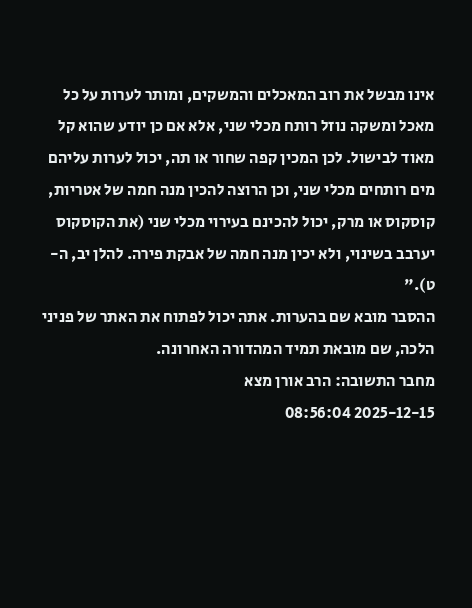אינו מבשל את רוב המאכלים והמשקים, ומותר לערות על כל מאכל ומשקה נוזל רותח מכלי שני, אלא אם כן יודע שהוא קל מאוד לבישול. לכן המכין קפה שחור או תה, יכול לערות עליהם מים רותחים מכלי שני, וכן הרוצה להכין מנה חמה של אטריות, קוסקוס או מרק, יכול להכינם בעירוי מכלי שני (את הקוסקוס יערבב בשינוי, ולא יכין מנה חמה של אבקת פירה. להלן יב, ה-ט)."
ההסבר מובא שם בהערות. אתה יכול לפתוח את האתר של פניני הלכה, שם מובאת תמיד המהדורה האחרונה.
מחבר התשובה: הרב אורן מצא
2025-12-15 08:56:04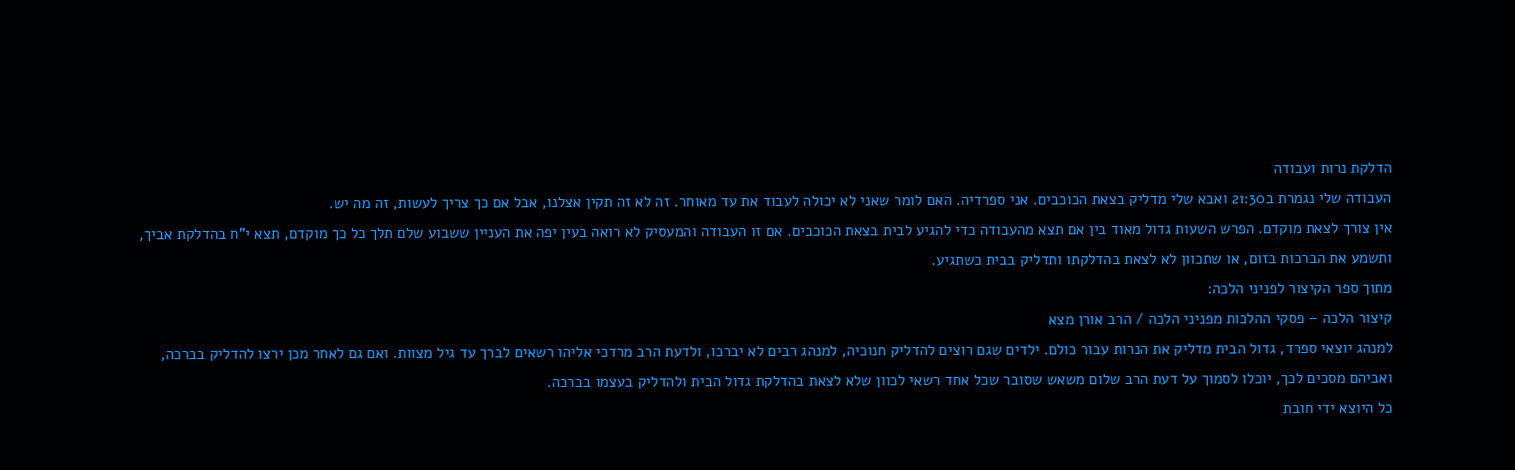הדלקת נרות ועבודה
העבודה שלי נגמרת ב21:30 ואבא שלי מדליק בצאת הכוכבים. אני ספרדיה. האם לומר שאני לא יכולה לעבוד את עד מאוחר. זה לא זה תקין אצלנו, אבל אם כך צריך לעשות, זה מה יש.
אין צורך לצאת מוקדם. הפרש השעות גדול מאוד בין אם תצא מהעבודה כדי להגיע לבית בצאת הכוכבים. אם זו העבודה והמעסיק לא רואה בעין יפה את העניין ששבוע שלם תלך כל כך מוקדם, תצא י"ח בהדלקת אביך, ותשמע את הברכות בזום, או שתכוון לא לצאת בהדלקתו ותדליק בבית כשתגיע.
מתוך ספר הקיצור לפניני הלכה:
קיצור הלכה – פסקי ההלכות מפניני הלכה / הרב אורן מצא
למנהג יוצאי ספרד, גדול הבית מדליק את הנרות עבור כולם. ילדים שגם רוצים להדליק חנוכיה, למנהג רבים לא יברכו, ולדעת הרב מרדכי אליהו רשאים לברך עד גיל מצוות. ואם גם לאחר מכן ירצו להדליק בברכה, ואביהם מסכים לכך, יוכלו לסמוך על דעת הרב שלום משאש שסובר שכל אחד רשאי לכוון שלא לצאת בהדלקת גדול הבית ולהדליק בעצמו בברכה.
כל היוצא ידי חובת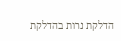הדלקת נרות בהדלקת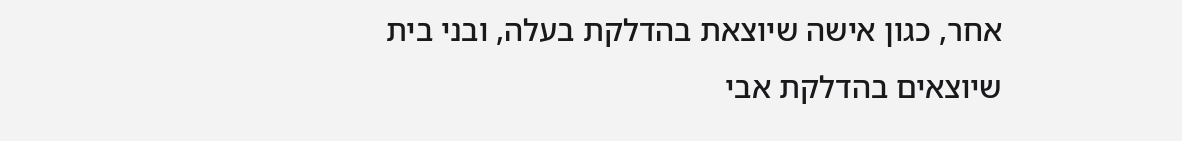אחר, כגון אישה שיוצאת בהדלקת בעלה, ובני בית שיוצאים בהדלקת אבי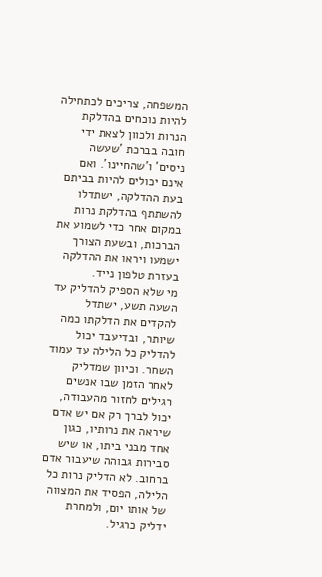המשפחה, צריכים לכתחילה להיות נוכחים בהדלקת הנרות ולכוון לצאת ידי חובה בברכת 'שעשה ניסים' ו'שהחיינו'. ואם אינם יכולים להיות בביתם בעת ההדלקה, ישתדלו להשתתף בהדלקת נרות במקום אחר כדי לשמוע את הברכות, ובשעת הצורך ישמעו ויראו את ההדלקה בעזרת טלפון נייד.
מי שלא הספיק להדליק עד השעה תשע, ישתדל להקדים את הדלקתו כמה שיותר, ובדיעבד יכול להדליק כל הלילה עד עמוד השחר. וכיוון שמדליק לאחר הזמן שבו אנשים רגילים לחזור מהעבודה, יכול לברך רק אם יש אדם שיראה את נרותיו, כגון אחד מבני ביתו, או שיש סבירות גבוהה שיעבור אדם ברחוב. לא הדליק נרות כל הלילה, הפסיד את המצווה של אותו יום, ולמחרת ידליק כרגיל.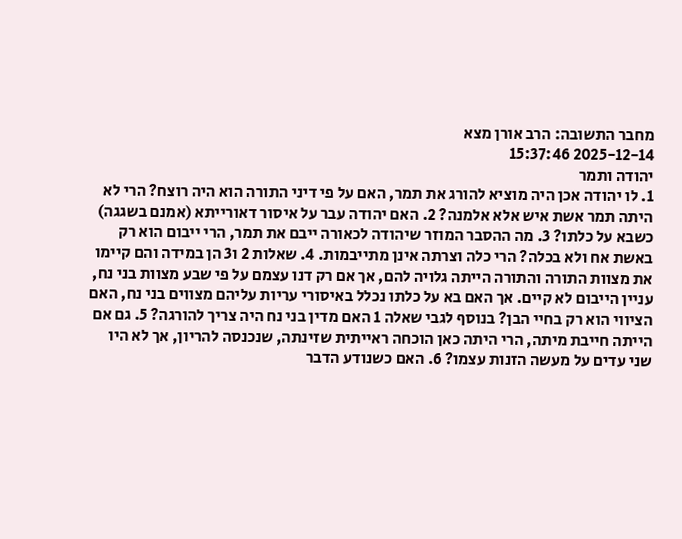מחבר התשובה: הרב אורן מצא
2025-12-14 15:37:46
יהודה ותמר
1. לו יהודה אכן היה מוציא להורג את תמר, האם על פי דיני התורה הוא היה רוצח? הרי לא היתה תמר אשת איש אלא אלמנה? 2. האם יהודה עבר על איסור דאורייתא (אמנם בשגגה) כשבא על כלתו? 3. מה ההסבר המוזר שיהודה לכאורה ייבם את תמר, הרי ייבום הוא רק באשת אח ולא בכלה? הרי כלה וצרתה אינן מתייבמות. 4. שאלות 2 ו3 הן במידה והם קיימו את מצוות התורה והתורה הייתה גלויה להם, אך אם רק דנו עצמם על פי שבע מצוות בני נח, עניין הייבום לא קיים. אך האם בא על כלתו נכלל באיסורי עריות עליהם מצווים בני נח, האם הציווי הוא רק בחיי הבן? בנוסף לגבי שאלה 1 האם מדין בני נח היה צריך להורגה? 5. גם אם הייתה חייבת מיתה, הרי היתה כאן הוכחה ראייתית שזינתה, שנכנסה להריון, אך לא היו שני עדים על מעשה הזנות עצמו? 6. האם כשנודע הדבר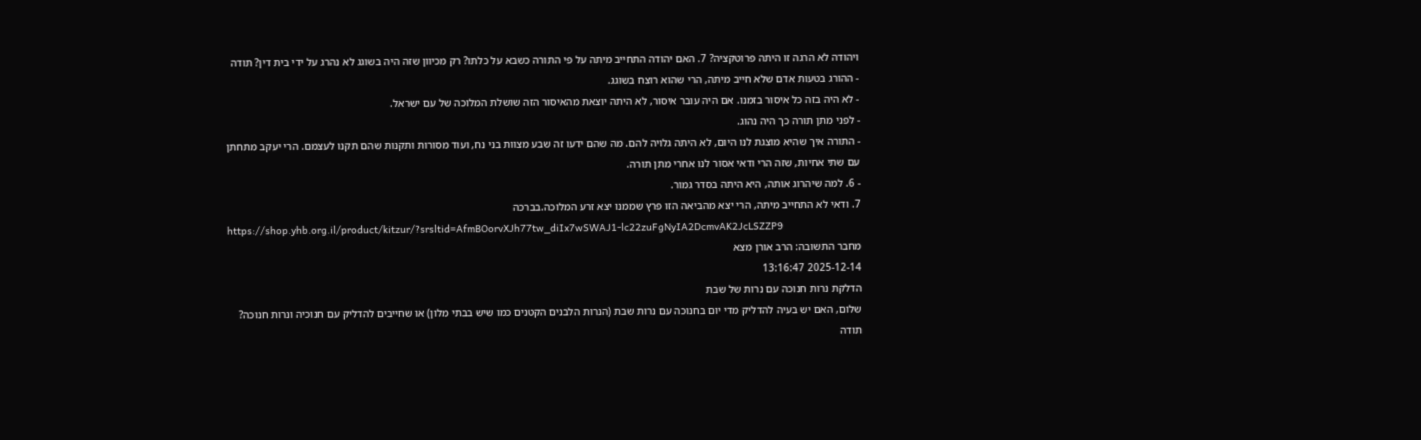ויהודה לא הרגה זו היתה פרוטקציה? 7. האם יהודה התחייב מיתה על פי התורה כשבא על כלתו? רק מכיוון שזה היה בשוגג לא נהרג על ידי בית דין? תודה
- ההורג בטעות אדם שלא חייב מיתה, הרי שהוא רוצח בשוגג.
- לא היה בזה כל איסור בזמנו. אם היה עובר איסור, לא היתה יוצאת מהאיסור הזה שושלת המלוכה של עם ישראל.
- לפני מתן תורה כך היה נהוג.
- התורה איך שהיא מוצגת לנו היום, לא היתה גלויה להם. מה שהם ידעו זה שבע מצוות בני נח, ועוד מסורות ותקנות שהם תקנו לעצמם. הרי יעקב מתחתן עם שתי אחיות, שזה הרי ודאי אסור לנו אחרי מתן תורה.
- 6. למה שיהרוג אותה, היא היתה בסדר גמור.
7. ודאי לא התחייב מיתה, הרי יצא מהביאה הזו פרץ שממנו יצא זרע המלוכה.בברכה
https://shop.yhb.org.il/product/kitzur/?srsltid=AfmBOorvXJh77tw_diIx7wSWAJ1-lc22zuFgNyIA2DcmvAK2JcLSZZP9
מחבר התשובה: הרב אורן מצא
2025-12-14 13:16:47
הדלקת נרות חנוכה עם נרות של שבת
שלום, האם יש בעיה להדליק מדי יום בחנוכה עם נרות שבת (הנרות הלבנים הקטנים כמו שיש בבתי מלון) או שחייבים להדליק עם חנוכיה ונרות חנוכה? תודה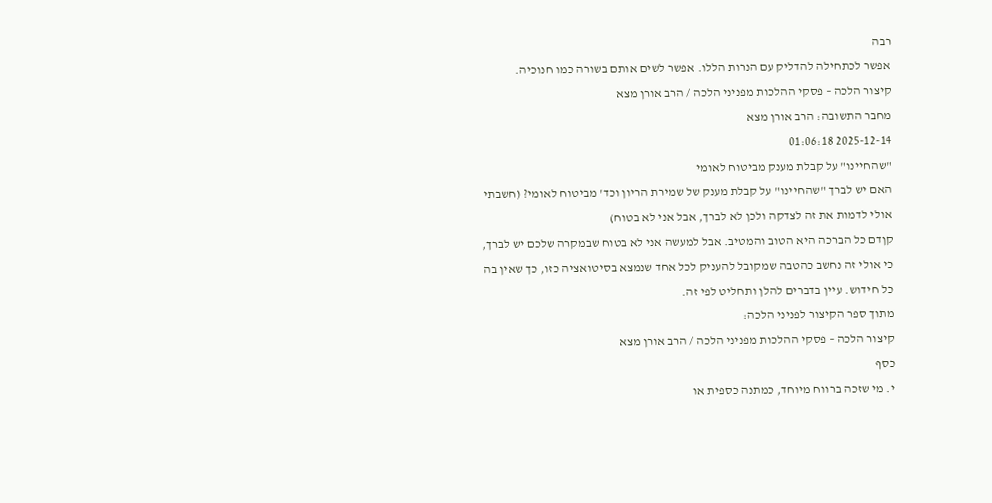רבה
אפשר לכתחילה להדליק עם הנרות הללו. אפשר לשים אותם בשורה כמו חנוכיה.
קיצור הלכה – פסקי ההלכות מפניני הלכה / הרב אורן מצא
מחבר התשובה: הרב אורן מצא
2025-12-14 01:06:18
"שהחיינו" על קבלת מענק מביטוח לאומי
האם יש לברך "שהחיינו" על קבלת מענק של שמירת הריון וכד' מביטוח לאומי? (חשבתי אולי לדמות את זה לצדקה ולכן לא לברך, אבל אני לא בטוח)
קןדם כל הברכה היא הטוב והמטיב. אבל למעשה אני לא בטוח שבמקרה שלכם יש לברך, כי אולי זה נחשב כהטבה שמקובל להעניק לכל אחד שנמצא בסיטואציה כזו, כך שאין בה כל חידוש. עיין בדברים להלן ותחליט לפי זה.
מתוך ספר הקיצור לפניני הלכה:
קיצור הלכה – פסקי ההלכות מפניני הלכה / הרב אורן מצא
כסף
י. מי שזכה ברווח מיוחד, כמתנה כספית או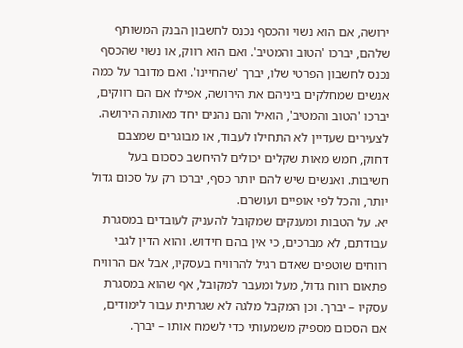ירושה, אם הוא נשוי והכסף נכנס לחשבון הבנק המשותף שלהם, יברכו 'הטוב והמטיב'. ואם הוא רווק, או נשוי שהכסף נכנס לחשבון הפרטי שלו, יברך 'שהחיינו'. ואם מדובר על כמה אנשים שמחלקים ביניהם את הירושה, אפילו אם הם רווקים, יברכו 'הטוב והמטיב', הואיל והם נהנים יחד מאותה הירושה.
לצעירים שעדיין לא התחילו לעבוד, או מבוגרים שמצבם דחוק, חמש מאות שקלים יכולים להיחשב כסכום בעל חשיבות. ואנשים שיש להם יותר כסף, יברכו רק על סכום גדול יותר, והכל לפי אופיים ועושרם.
יא. על הטבות ומענקים שמקובל להעניק לעובדים במסגרת עבודתם, לא מברכים, כי אין בהם חידוש. והוא הדין לגבי רווחים שוטפים שאדם רגיל להרוויח בעסקיו, אבל אם הרוויח פתאום רווח גדול, מעל ומעבר למקובל, אף שהוא במסגרת עסקיו – יברך. וכן המקבל מלגה לא שגרתית עבור לימודים, אם הסכום מספיק משמעותי כדי לשמח אותו – יברך.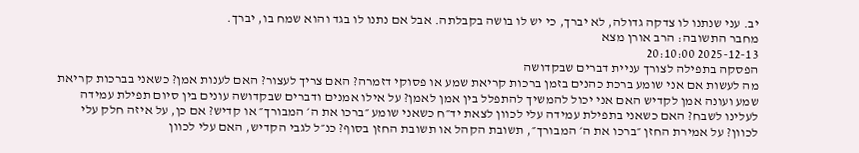יב. עני שנתנו לו צדקה גדולה, לא יברך, כי יש לו בושה בקבלתה. אבל אם נתנו לו בגד והוא שמח בו, יברך.
מחבר התשובה: הרב אורן מצא
2025-12-13 20:10:00
הפסקה בתפילה לצורך עניית דברים שבקדושה
מה לעשות אם אני שומע ברכת כהנים בזמן ברכות קריאת שמע או פסוקי דזמרה? האם צריך לעצור? האם לענות אמן? כשאני בברכות קריאת שמע ועונה אמן לקדיש האם אני יכול להמשיך להתפלל בין אמן לאמן? על אילו אמנים ודברים שבקדושה עונים בין סיום תפילת עמידה לעלינו לשבח? האם כשאני בתפילת עמידה עלי לכוון לצאת יד״ח כשאני שומע ״ברכו את ה׳ המבורך״ או קדיש? אם כן, על איזה חלק עלי לכוון? על אמירת החזן ״ברכו את ה׳ המבורך״, תשובת הקהל או תשובת החזן בסוף? כנ״ל לגבי הקדיש, האם עלי לכוון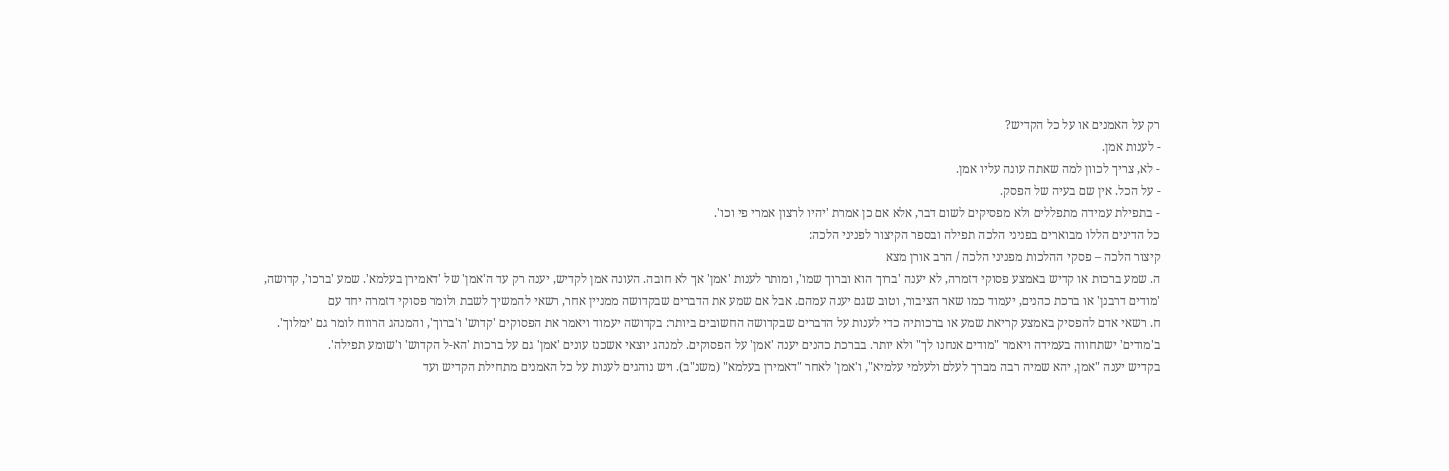רק על האמנים או על כל הקדיש?
- לענות אמן.
- לא, צריך לכוון למה שאתה עונה עליו אמן.
- על הכל. אין שם בעיה של הפסק.
- בתפילת עמידה מתפללים ולא מפסיקים לשום דבר, אלא אם כן אמרת 'יהיו לרצון אמרי פי וכו'.
כל הדינים הללו מבוארים בפניני הלכה תפילה ובספר הקיצור לפניני הלכה:
קיצור הלכה – פסקי ההלכות מפניני הלכה / הרב אורן מצא
ה. שמע ברכות או קדיש באמצע פסוקי דזמרה, לא יענה 'ברוך הוא וברוך שמו', ומותר לענות 'אמן' אך לא חובה. העונה אמן לקדיש, יענה רק עד ה'אמן' של 'דאמירן בעלמא'. שמע 'ברכו', קדושה, 'מודים דרבנן' או ברכת כהנים, יעמוד כמו שאר הציבור, וטוב שגם יענה עמהם. אבל אם שמע את הדברים שבקדושה ממניין אחר, רשאי להמשיך לשבת ולומר פסוקי דזמרה יחד עם
ח. רשאי אדם להפסיק באמצע קריאת שמע או ברכותיה כדי לענות על הדברים שבקדושה החשובים ביותר: בקדושה יעמוד ויאמר את הפסוקים 'קדוש' ו'ברוך', והמנהג הרווח לומר גם 'ימלוך'. ב'מודים' ישתחווה בעמידה ויאמר "מודים אנחנו לך" ולא יותר. בברכת כהנים יענה 'אמן' על הפסוקים. למנהג יוצאי אשכנז עונים 'אמן' גם על ברכות 'הא-ל הקדוש' ו'שומע תפילה'.
בקדיש יענה "אמן, יהא שמיה רבה מברך לעלם ולעלמי עלמיא", ו'אמן' לאחר "דאמירן בעלמא" (משנ"ב). ויש נוהגים לענות על כל האמנים מתחילת הקדיש ועד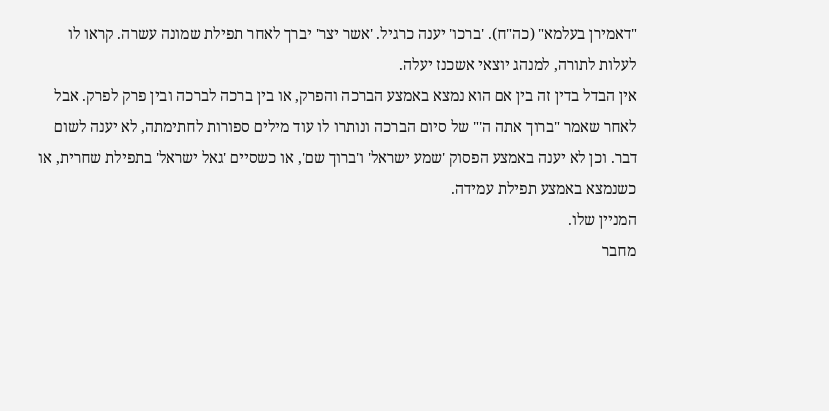"דאמירן בעלמא" (כה"ח). 'ברכו' יענה כרגיל. 'אשר יצר' יברך לאחר תפילת שמונה עשרה. קראו לו לעלות לתורה, למנהג יוצאי אשכנז יעלה.
אין הבדל בדין זה בין אם הוא נמצא באמצע הברכה והפרק, או בין ברכה לברכה ובין פרק לפרק. אבל לאחר שאמר "ברוך אתה ה'" של סיום הברכה ונותרו לו עוד מילים ספורות לחתימתה, לא יענה לשום דבר. וכן לא יענה באמצע הפסוק 'שמע ישראל' ו'ברוך שם', או כשסיים 'גאל ישראל' בתפילת שחרית, או כשנמצא באמצע תפילת עמידה.
המניין שלו.
מחבר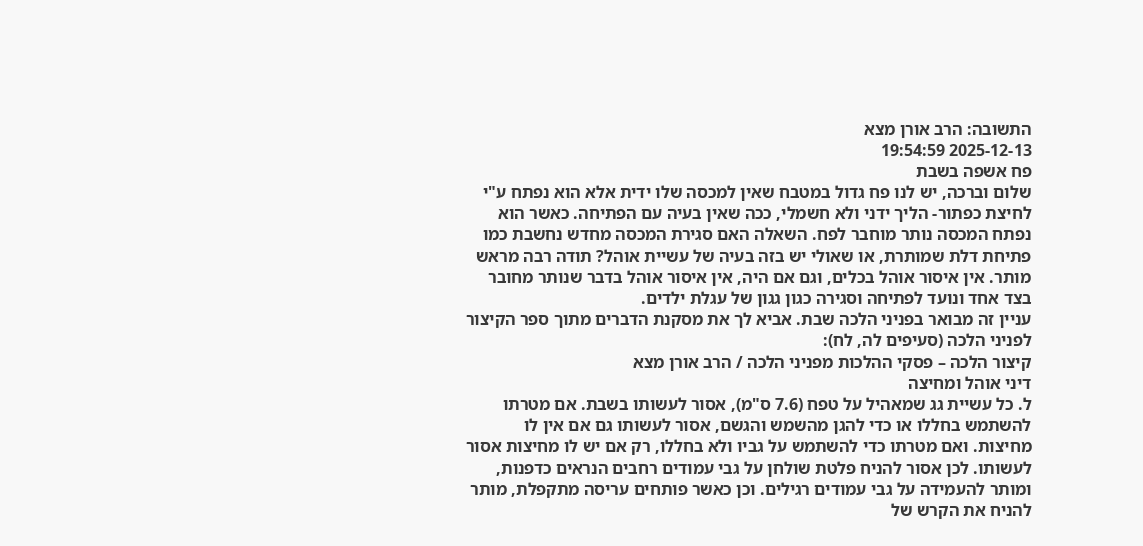התשובה: הרב אורן מצא
2025-12-13 19:54:59
פח אשפה בשבת
שלום וברכה, יש לנו פח גדול במטבח שאין למכסה שלו ידית אלא הוא נפתח ע"י לחיצת כפתור- הליך ידני ולא חשמלי, ככה שאין בעיה עם הפתיחה. כאשר הוא נפתח המכסה נותר מוחבר לפח. השאלה האם סגירת המכסה מחדש נחשבת כמו פתיחת דלת שמותרת, או שאולי יש בזה בעיה של עשיית אוהל? תודה רבה מראש
מותר. אין איסור אוהל בכלים, וגם אם היה, אין איסור אוהל בדבר שנותר מחובר בצד אחד ונועד לפתיחה וסגירה כגון גגון של עגלת ילדים.
עניין זה מבואר בפניני הלכה שבת. אביא לך את מסקנת הדברים מתוך ספר הקיצור לפניני הלכה (סעיפים לה, לח):
קיצור הלכה – פסקי ההלכות מפניני הלכה / הרב אורן מצא
דיני אוהל ומחיצה
ל. כל עשיית גג שמאהיל על טפח (7.6 ס"מ), אסור לעשותו בשבת. אם מטרתו להשתמש בחללו או כדי להגן מהשמש והגשם, אסור לעשותו גם אם אין לו מחיצות. ואם מטרתו כדי להשתמש על גביו ולא בחללו, רק אם יש לו מחיצות אסור לעשותו. לכן אסור להניח פלטת שולחן על גבי עמודים רחבים הנראים כדפנות, ומותר להעמידה על גבי עמודים רגילים. וכן כאשר פותחים עריסה מתקפלת, מותר להניח את הקרש של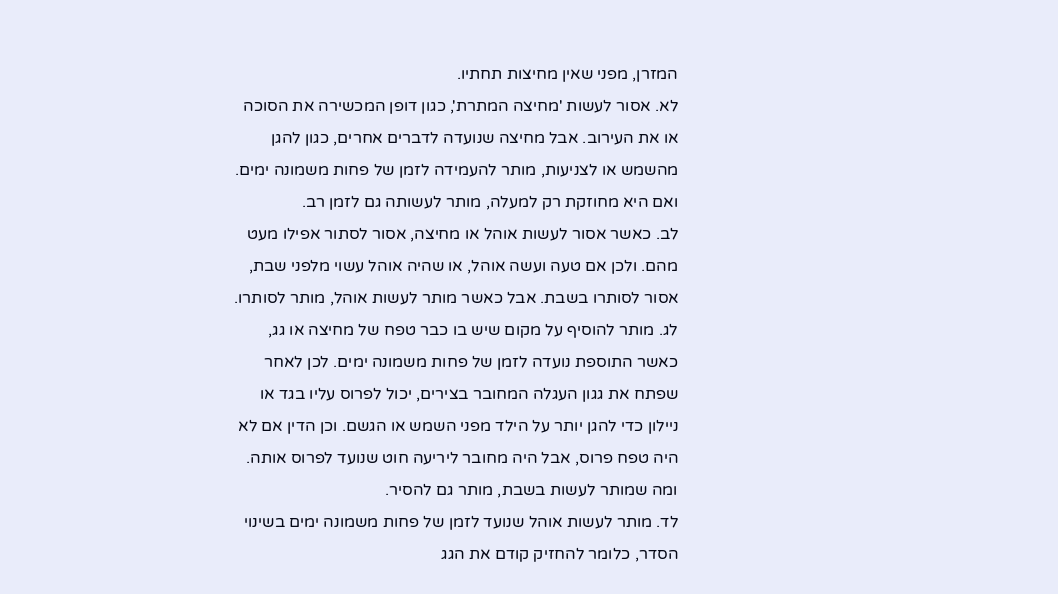המזרן, מפני שאין מחיצות תחתיו.
לא. אסור לעשות 'מחיצה המתרת', כגון דופן המכשירה את הסוכה או את העירוב. אבל מחיצה שנועדה לדברים אחרים, כגון להגן מהשמש או לצניעות, מותר להעמידה לזמן של פחות משמונה ימים. ואם היא מחוזקת רק למעלה, מותר לעשותה גם לזמן רב.
לב. כאשר אסור לעשות אוהל או מחיצה, אסור לסתור אפילו מעט מהם. ולכן אם טעה ועשה אוהל, או שהיה אוהל עשוי מלפני שבת, אסור לסותרו בשבת. אבל כאשר מותר לעשות אוהל, מותר לסותרו.
לג. מותר להוסיף על מקום שיש בו כבר טפח של מחיצה או גג, כאשר התוספת נועדה לזמן של פחות משמונה ימים. לכן לאחר שפתח את גגון העגלה המחובר בצירים, יכול לפרוס עליו בגד או ניילון כדי להגן יותר על הילד מפני השמש או הגשם. וכן הדין אם לא היה טפח פרוס, אבל היה מחובר ליריעה חוט שנועד לפרוס אותה. ומה שמותר לעשות בשבת, מותר גם להסיר.
לד. מותר לעשות אוהל שנועד לזמן של פחות משמונה ימים בשינוי הסדר, כלומר להחזיק קודם את הגג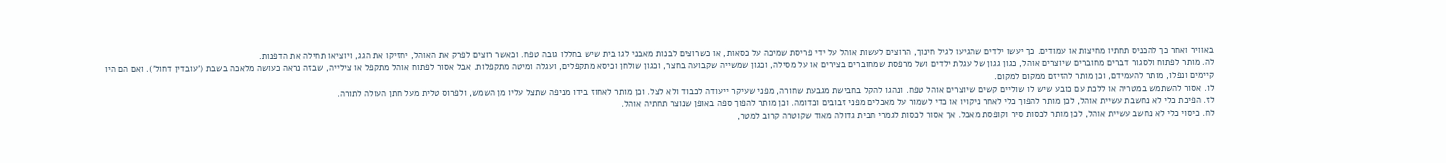באוויר ואחר כך להכניס תחתיו מחיצות או עמודים. כך יעשו ילדים שהגיעו לגיל חינוך, הרוצים לעשות אוהל על ידי פריסת שמיכה על כסאות, או כשרוצים לבנות מאבני לגו בית שיש בחללו גובה טפח. וכאשר רוצים לפרק את האוהל, יחזיקו את הגג, ויוציאו תחילה את הדפנות.
לה. מותר לפתוח ולסגור דברים מחוברים שיוצרים אוהל, כגון גגון של עגלת ילדים ושל מרפסת שמחוברים בצירים או על מסילה, וכגון שמשייה שקבועה בחצר, וכגון שולחן וכיסא מתקפלים, ועגלה ומיטה מתקפלות. אבל אסור לפתוח אוהל מתקפל או צילייה, שבזה נראה כעושה מלאכה בשבת ('עובדין דחול'). ואם הם היו קיימים ונפלו, מותר להעמידם, וכן מותר להזיזם ממקום למקום.
לו. אסור להשתמש במטריה או ללכת עם כובע שיש לו שוליים קשים שיוצרים אוהל טפח. ונהגו להקל בחבישת מגבעת שחורה, מפני שעיקר ייעודה לכבוד ולא לצל. וכן מותר לאחוז בידו מניפה שתצל עליו מן השמש, ולפרוס טלית מעל חתן העולה לתורה.
לז. הפיכת כלי לא נחשבת עשיית אוהל, לכן מותר להפוך כלי לאחר ניקויו או כדי לשמור על מאכלים מפני זבובים וכדומה. וכן מותר להפוך ספה באופן שנוצר תחתיה אוהל.
לח. כיסוי כלי לא נחשב עשיית אוהל, לכן מותר לכסות סיר וקופסת מאכל. אך אסור לכסות לגמרי חבית גדולה מאוד שקוטרה קרוב למטר,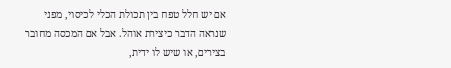אם יש חלל טפח בין תכולת הכלי לכיסוי, מפני שנראה הדבר כיצירת אוהל. אבל אם המכסה מחובר בצירים, או שיש לו ידית,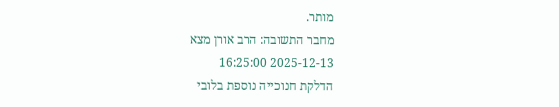מותר.
מחבר התשובה: הרב אורן מצא
2025-12-13 16:25:00
הדלקת חנוכייה נוספת בלובי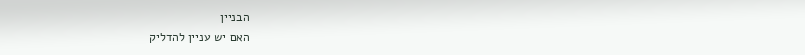הבניין
האם יש עניין להדליק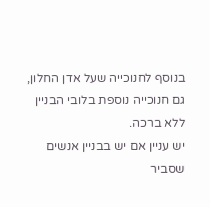בנוסף לחנוכייה שעל אדן החלון, גם חנוכייה נוספת בלובי הבניין ללא ברכה.
יש עניין אם יש בבניין אנשים שסביר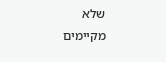שלא מקיימים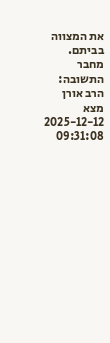את המצווה בביתם.
מחבר התשובה: הרב אורן מצא
2025-12-12 09:31:08